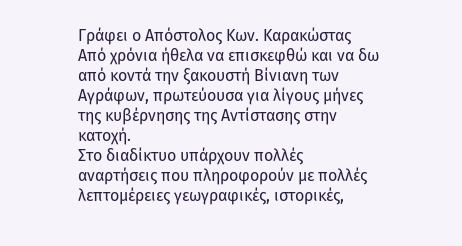Γράφει ο Απόστολος Κων. Καρακώστας
Από χρόνια ήθελα να επισκεφθώ και να δω από κοντά την ξακουστή Βίνιανη των Αγράφων, πρωτεύουσα για λίγους μήνες της κυβέρνησης της Αντίστασης στην κατοχή.
Στο διαδίκτυο υπάρχουν πολλές αναρτήσεις που πληροφορούν με πολλές λεπτομέρειες γεωγραφικές, ιστορικές,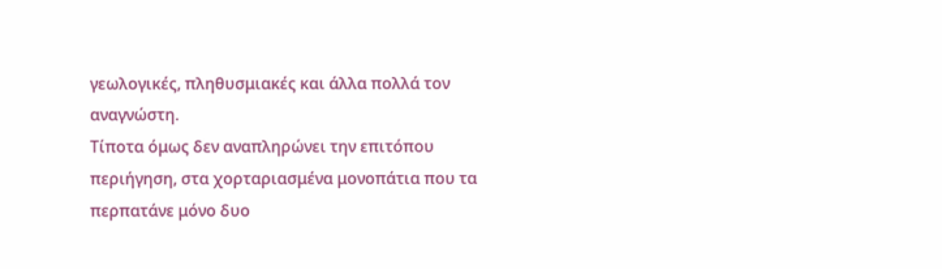γεωλογικές, πληθυσμιακές και άλλα πολλά τον αναγνώστη.
Τίποτα όμως δεν αναπληρώνει την επιτόπου περιήγηση, στα χορταριασμένα μονοπάτια που τα περπατάνε μόνο δυο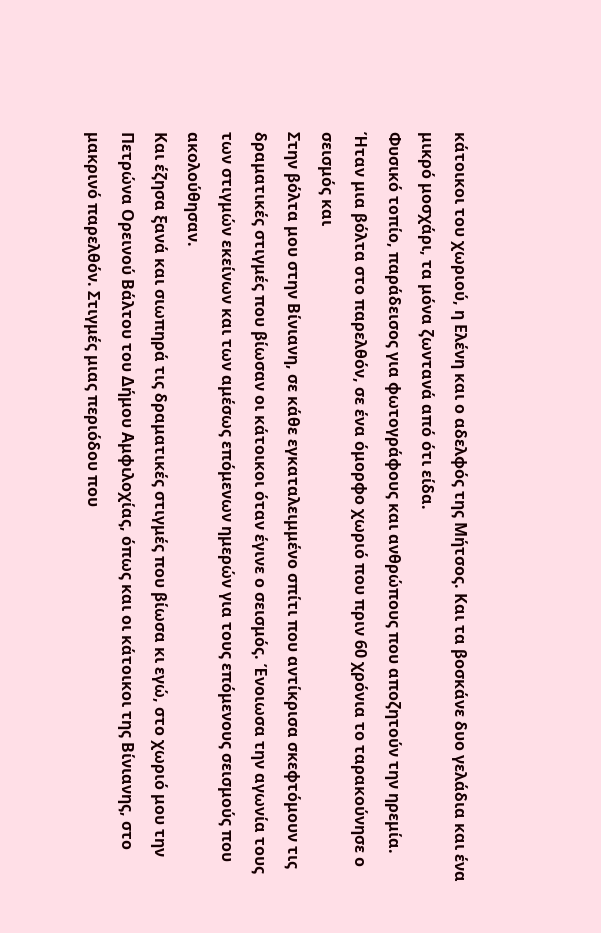κάτοικοι του χωριού, η Ελένη και ο αδελφός της Μήτσος. Και τα βοσκάνε δυο γελάδια και ένα μικρό μοσχάρι, τα μόνα ζωντανά από ότι είδα.
Φυσικό τοπίο, παράδεισος για φωτογράφους και ανθρώπους που αποζητούν την ηρεμία.
Ήταν μια βόλτα στο παρελθόν, σε ένα όμορφο χωριό που πριν 60 χρόνια το ταρακούνησε ο σεισμός και
Στην βόλτα μου στην Βίνιανη, σε κάθε εγκαταλειμμένο σπίτι που αντίκρισα σκεφτόμουν τις δραματικές στιγμές που βίωσαν οι κάτοικοι όταν έγινε ο σεισμός. Ένοιωσα την αγωνία τους των στιγμών εκείνων και των αμέσως επόμενων ημερών για τους επόμενους σεισμούς που ακολούθησαν.
Και έζησα ξανά και σιωπηρά τις δραματικές στιγμές που βίωσα κι εγώ, στο χωριό μου την Πετρώνα Ορεινού Βάλτου του Δήμου Αμφιλοχίας, όπως και οι κάτοικοι της Βίνιανης, στο μακρινό παρελθόν. Στιγμές μιας περιόδου που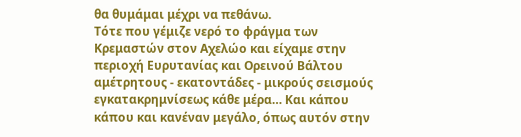θα θυμάμαι μέχρι να πεθάνω.
Τότε που γέμιζε νερό το φράγμα των Κρεμαστών στον Αχελώο και είχαμε στην περιοχή Ευρυτανίας και Ορεινού Βάλτου αμέτρητους - εκατοντάδες - μικρούς σεισμούς εγκατακρημνίσεως κάθε μέρα… Και κάπου κάπου και κανέναν μεγάλο, όπως αυτόν στην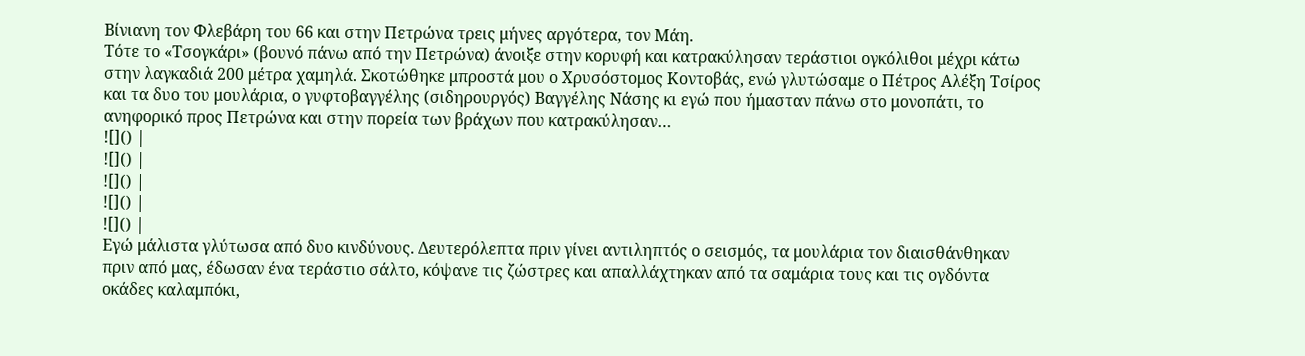Βίνιανη τον Φλεβάρη του 66 και στην Πετρώνα τρεις μήνες αργότερα, τον Μάη.
Τότε το «Τσογκάρι» (βουνό πάνω από την Πετρώνα) άνοιξε στην κορυφή και κατρακύλησαν τεράστιοι ογκόλιθοι μέχρι κάτω στην λαγκαδιά 200 μέτρα χαμηλά. Σκοτώθηκε μπροστά μου ο Χρυσόστομος Κοντοβάς, ενώ γλυτώσαμε ο Πέτρος Αλέξη Τσίρος και τα δυο του μουλάρια, ο γυφτοβαγγέλης (σιδηρουργός) Βαγγέλης Νάσης κι εγώ που ήμασταν πάνω στο μονοπάτι, το ανηφορικό προς Πετρώνα και στην πορεία των βράχων που κατρακύλησαν…
![]() |
![]() |
![]() |
![]() |
![]() |
Εγώ μάλιστα γλύτωσα από δυο κινδύνους. Δευτερόλεπτα πριν γίνει αντιληπτός ο σεισμός, τα μουλάρια τον διαισθάνθηκαν πριν από μας, έδωσαν ένα τεράστιο σάλτο, κόψανε τις ζώστρες και απαλλάχτηκαν από τα σαμάρια τους και τις ογδόντα οκάδες καλαμπόκι,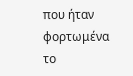που ήταν φορτωμένα το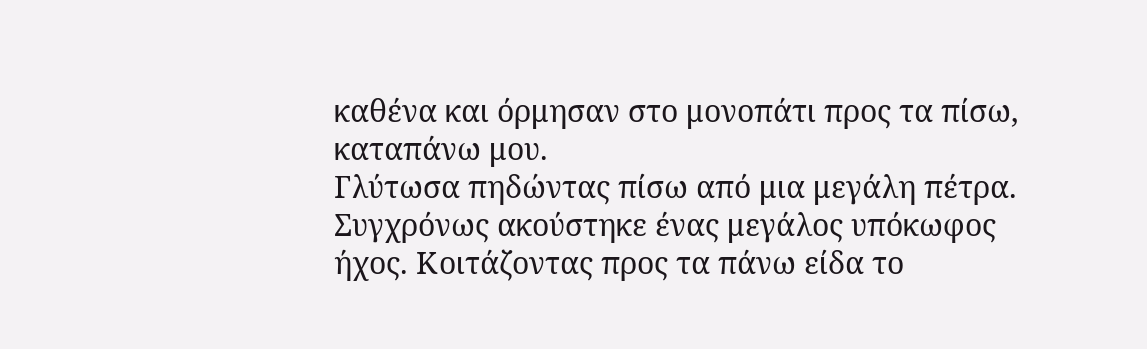καθένα και όρμησαν στο μονοπάτι προς τα πίσω, καταπάνω μου.
Γλύτωσα πηδώντας πίσω από μια μεγάλη πέτρα. Συγχρόνως ακούστηκε ένας μεγάλος υπόκωφος ήχος. Κοιτάζοντας προς τα πάνω είδα το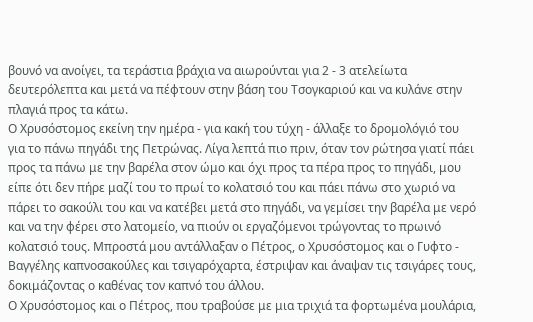βουνό να ανοίγει, τα τεράστια βράχια να αιωρούνται για 2 - 3 ατελείωτα δευτερόλεπτα και μετά να πέφτουν στην βάση του Τσογκαριού και να κυλάνε στην πλαγιά προς τα κάτω.
Ο Χρυσόστομος εκείνη την ημέρα - για κακή του τύχη - άλλαξε το δρομολόγιό του για το πάνω πηγάδι της Πετρώνας. Λίγα λεπτά πιο πριν, όταν τον ρώτησα γιατί πάει προς τα πάνω με την βαρέλα στον ώμο και όχι προς τα πέρα προς το πηγάδι, μου είπε ότι δεν πήρε μαζί του το πρωί το κολατσιό του και πάει πάνω στο χωριό να πάρει το σακούλι του και να κατέβει μετά στο πηγάδι, να γεμίσει την βαρέλα με νερό και να την φέρει στο λατομείο, να πιούν οι εργαζόμενοι τρώγοντας το πρωινό κολατσιό τους. Μπροστά μου αντάλλαξαν ο Πέτρος, ο Χρυσόστομος και ο Γυφτο - Βαγγέλης καπνοσακούλες και τσιγαρόχαρτα, έστριψαν και άναψαν τις τσιγάρες τους, δοκιμάζοντας ο καθένας τον καπνό του άλλου.
Ο Χρυσόστομος και ο Πέτρος, που τραβούσε με μια τριχιά τα φορτωμένα μουλάρια,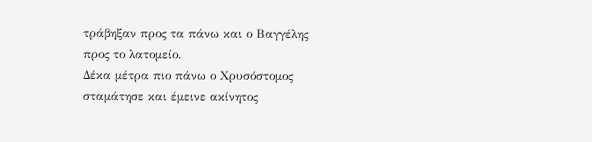τράβηξαν προς τα πάνω και ο Βαγγέλης προς το λατομείο.
Δέκα μέτρα πιο πάνω ο Χρυσόστομος σταμάτησε και έμεινε ακίνητος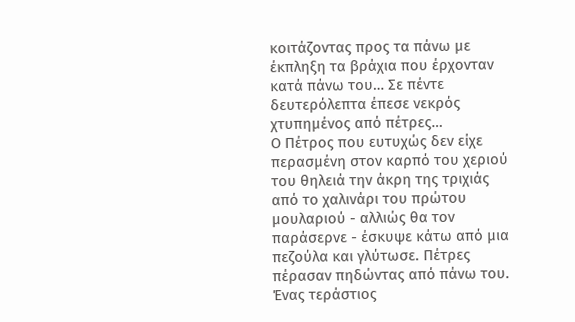κοιτάζοντας προς τα πάνω με έκπληξη τα βράχια που έρχονταν κατά πάνω του… Σε πέντε δευτερόλεπτα έπεσε νεκρός χτυπημένος από πέτρες…
Ο Πέτρος που ευτυχώς δεν είχε περασμένη στον καρπό του χεριού του θηλειά την άκρη της τριχιάς από το χαλινάρι του πρώτου μουλαριού - αλλιώς θα τον παράσερνε - έσκυψε κάτω από μια πεζούλα και γλύτωσε. Πέτρες πέρασαν πηδώντας από πάνω του.
Ένας τεράστιος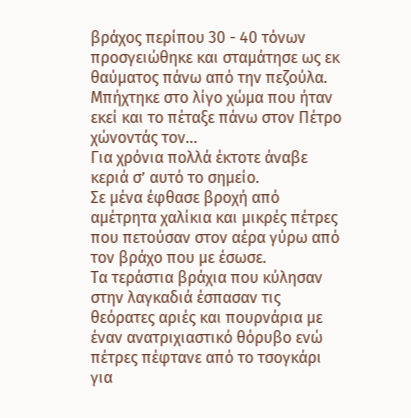βράχος περίπου 30 - 40 τόνων προσγειώθηκε και σταμάτησε ως εκ θαύματος πάνω από την πεζούλα. Μπήχτηκε στο λίγο χώμα που ήταν εκεί και το πέταξε πάνω στον Πέτρο χώνοντάς τον…
Για χρόνια πολλά έκτοτε άναβε κεριά σ’ αυτό το σημείο.
Σε μένα έφθασε βροχή από αμέτρητα χαλίκια και μικρές πέτρες που πετούσαν στον αέρα γύρω από τον βράχο που με έσωσε.
Τα τεράστια βράχια που κύλησαν στην λαγκαδιά έσπασαν τις θεόρατες αριές και πουρνάρια με έναν ανατριχιαστικό θόρυβο ενώ πέτρες πέφτανε από το τσογκάρι για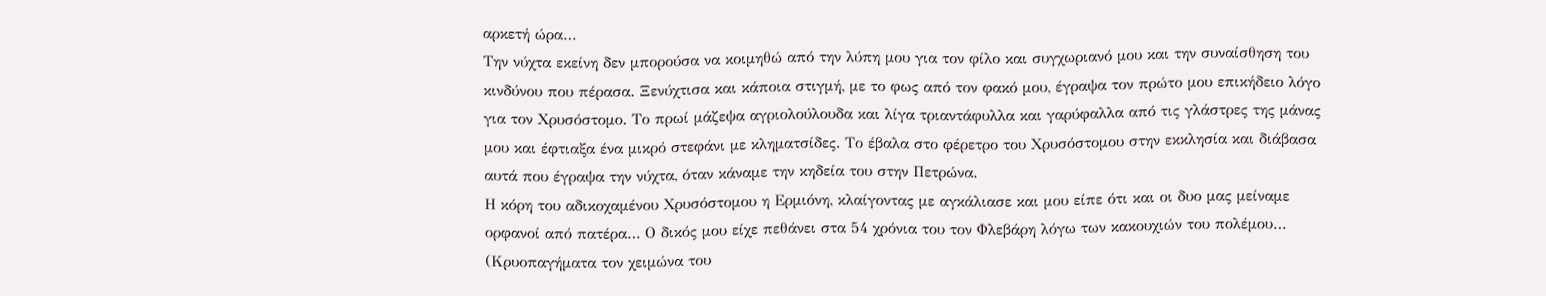αρκετή ώρα…
Την νύχτα εκείνη δεν μπορούσα να κοιμηθώ από την λύπη μου για τον φίλο και συγχωριανό μου και την συναίσθηση του κινδύνου που πέρασα. Ξενύχτισα και κάποια στιγμή, με το φως από τον φακό μου, έγραψα τον πρώτο μου επικήδειο λόγο για τον Χρυσόστομο. Το πρωί μάζεψα αγριολούλουδα και λίγα τριαντάφυλλα και γαρύφαλλα από τις γλάστρες της μάνας μου και έφτιαξα ένα μικρό στεφάνι με κληματσίδες. Το έβαλα στο φέρετρο του Χρυσόστομου στην εκκλησία και διάβασα αυτά που έγραψα την νύχτα, όταν κάναμε την κηδεία του στην Πετρώνα.
Η κόρη του αδικοχαμένου Χρυσόστομου η Ερμιόνη, κλαίγοντας με αγκάλιασε και μου είπε ότι και οι δυο μας μείναμε ορφανοί από πατέρα… Ο δικός μου είχε πεθάνει στα 54 χρόνια του τον Φλεβάρη λόγω των κακουχιών του πολέμου… (Κρυοπαγήματα τον χειμώνα του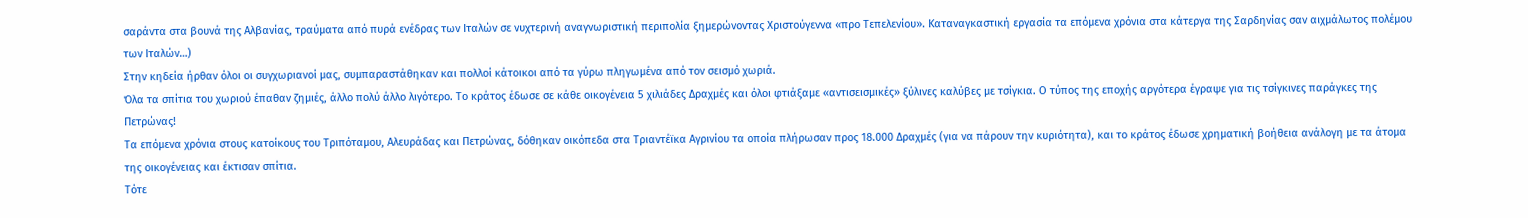σαράντα στα βουνά της Αλβανίας, τραύματα από πυρά ενέδρας των Ιταλών σε νυχτερινή αναγνωριστική περιπολία ξημερώνοντας Χριστούγεννα «προ Τεπελενίου». Καταναγκαστική εργασία τα επόμενα χρόνια στα κάτεργα της Σαρδηνίας σαν αιχμάλωτος πολέμου των Ιταλών…)
Στην κηδεία ήρθαν όλοι οι συγχωριανοί μας, συμπαραστάθηκαν και πολλοί κάτοικοι από τα γύρω πληγωμένα από τον σεισμό χωριά.
Όλα τα σπίτια του χωριού έπαθαν ζημιές, άλλο πολύ άλλο λιγότερο. Το κράτος έδωσε σε κάθε οικογένεια 5 χιλιάδες Δραχμές και όλοι φτιάξαμε «αντισεισμικές» ξύλινες καλύβες με τσίγκια. Ο τύπος της εποχής αργότερα έγραψε για τις τσίγκινες παράγκες της Πετρώνας!
Τα επόμενα χρόνια στους κατοίκους του Τριπόταμου, Αλευράδας και Πετρώνας, δόθηκαν οικόπεδα στα Τριαντέϊκα Αγρινίου τα οποία πλήρωσαν προς 18.000 Δραχμές (για να πάρουν την κυριότητα), και το κράτος έδωσε χρηματική βοήθεια ανάλογη με τα άτομα της οικογένειας και έκτισαν σπίτια.
Τότε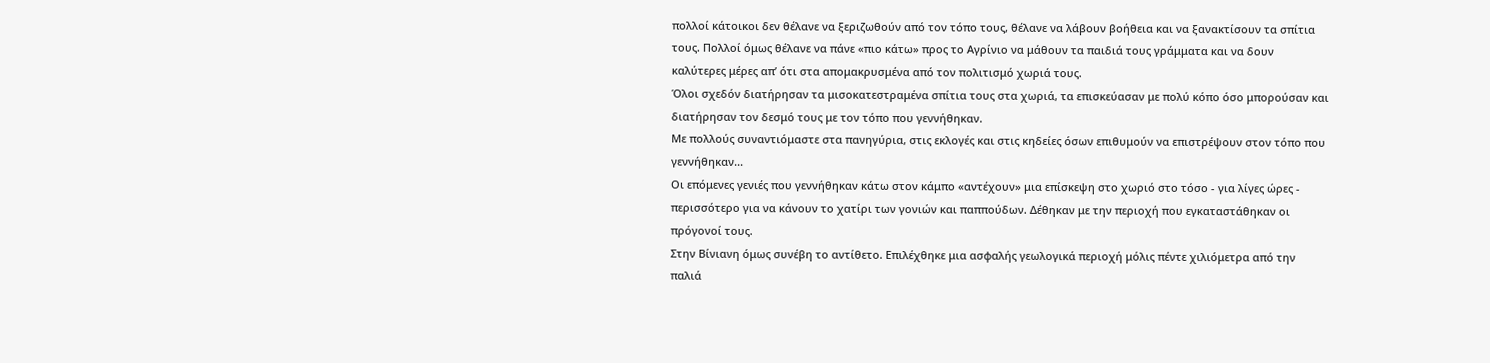πολλοί κάτοικοι δεν θέλανε να ξεριζωθούν από τον τόπο τους, θέλανε να λάβουν βοήθεια και να ξανακτίσουν τα σπίτια τους. Πολλοί όμως θέλανε να πάνε «πιο κάτω» προς το Αγρίνιο να μάθουν τα παιδιά τους γράμματα και να δουν καλύτερες μέρες απ’ ότι στα απομακρυσμένα από τον πολιτισμό χωριά τους.
Όλοι σχεδόν διατήρησαν τα μισοκατεστραμένα σπίτια τους στα χωριά, τα επισκεύασαν με πολύ κόπο όσο μπορούσαν και διατήρησαν τον δεσμό τους με τον τόπο που γεννήθηκαν.
Με πολλούς συναντιόμαστε στα πανηγύρια, στις εκλογές και στις κηδείες όσων επιθυμούν να επιστρέψουν στον τόπο που γεννήθηκαν...
Οι επόμενες γενιές που γεννήθηκαν κάτω στον κάμπο «αντέχουν» μια επίσκεψη στο χωριό στο τόσο - για λίγες ώρες - περισσότερο για να κάνουν το χατίρι των γονιών και παππούδων. Δέθηκαν με την περιοχή που εγκαταστάθηκαν οι πρόγονοί τους.
Στην Βίνιανη όμως συνέβη το αντίθετο. Επιλέχθηκε μια ασφαλής γεωλογικά περιοχή μόλις πέντε χιλιόμετρα από την παλιά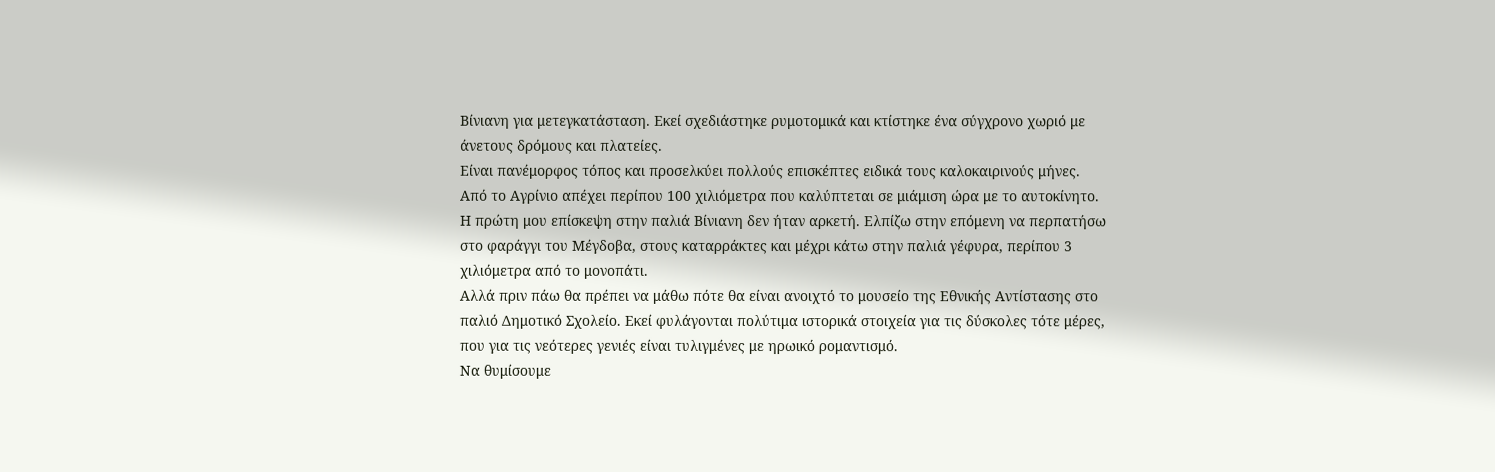Βίνιανη για μετεγκατάσταση. Εκεί σχεδιάστηκε ρυμοτομικά και κτίστηκε ένα σύγχρονο χωριό με άνετους δρόμους και πλατείες.
Είναι πανέμορφος τόπος και προσελκύει πολλούς επισκέπτες ειδικά τους καλοκαιρινούς μήνες.
Από το Αγρίνιο απέχει περίπου 100 χιλιόμετρα που καλύπτεται σε μιάμιση ώρα με το αυτοκίνητο.
Η πρώτη μου επίσκεψη στην παλιά Βίνιανη δεν ήταν αρκετή. Ελπίζω στην επόμενη να περπατήσω στο φαράγγι του Μέγδοβα, στους καταρράκτες και μέχρι κάτω στην παλιά γέφυρα, περίπου 3 χιλιόμετρα από το μονοπάτι.
Αλλά πριν πάω θα πρέπει να μάθω πότε θα είναι ανοιχτό το μουσείο της Εθνικής Αντίστασης στο παλιό Δημοτικό Σχολείο. Εκεί φυλάγονται πολύτιμα ιστορικά στοιχεία για τις δύσκολες τότε μέρες, που για τις νεότερες γενιές είναι τυλιγμένες με ηρωικό ρομαντισμό.
Να θυμίσουμε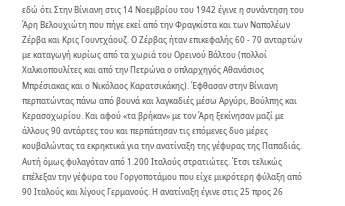εδώ ότι Στην Βίνιανη στις 14 Νοεμβρίου του 1942 έγινε η συνάντηση του Άρη Βελουχιώτη που πήγε εκεί από την Φραγκίστα και των Ναπολέων Ζέρβα και Κρις Γουντχάουζ. Ο Ζέρβας ήταν επικεφαλής 60 - 70 ανταρτών με καταγωγή κυρίως από τα χωριά του Ορεινού Βάλτου (πολλοί Χαλκιοπουλίτες και από την Πετρώνα ο οπλαρχηγός Αθανάσιος Μπρέσιακας και ο Νικόλαος Καρατσικάκης). Έφθασαν στην Βίνιανη περπατώντας πάνω από βουνά και λαγκαδιές μέσω Αργύρι, Βούλπης και Κερασοχωρίου. Και αφού «τα βρήκαν» με τον Άρη ξεκίνησαν μαζί με άλλους 90 αντάρτες του και περπάτησαν τις επόμενες δυο μέρες κουβαλώντας τα εκρηκτικά για την ανατίναξη της γέφυρας της Παπαδιάς. Αυτή όμως φυλαγόταν από 1.200 Ιταλούς στρατιώτες. Έτσι τελικώς επέλεξαν την γέφυρα του Γοργοποτάμου που είχε μικρότερη φύλαξη από 90 Ιταλούς και λίγους Γερμανούς. Η ανατίναξη έγινε στις 25 προς 26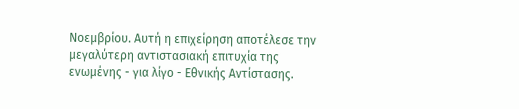Νοεμβρίου. Αυτή η επιχείρηση αποτέλεσε την μεγαλύτερη αντιστασιακή επιτυχία της ενωμένης - για λίγο - Εθνικής Αντίστασης.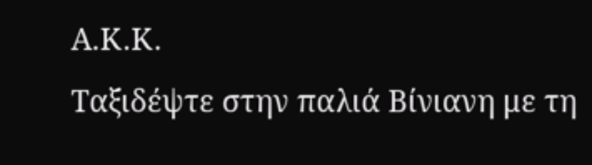Α.Κ.Κ.
Ταξιδέψτε στην παλιά Βίνιανη με τη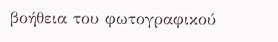βοήθεια του φωτογραφικού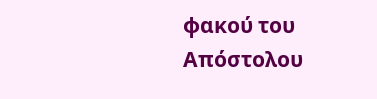φακού του Απόστολου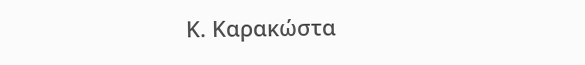Κ. Καρακώστα